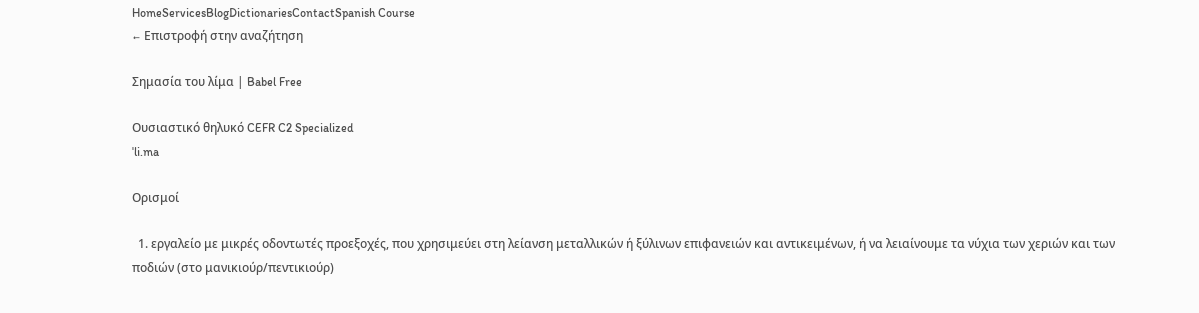HomeServicesBlogDictionariesContactSpanish Course
← Επιστροφή στην αναζήτηση

Σημασία του λίμα | Babel Free

Ουσιαστικό θηλυκό CEFR C2 Specialized
ˈli.ma

Ορισμοί

  1. εργαλείο με μικρές οδοντωτές προεξοχές, που χρησιμεύει στη λείανση μεταλλικών ή ξύλινων επιφανειών και αντικειμένων, ή να λειαίνουμε τα νύχια των χεριών και των ποδιών (στο μανικιούρ/πεντικιούρ)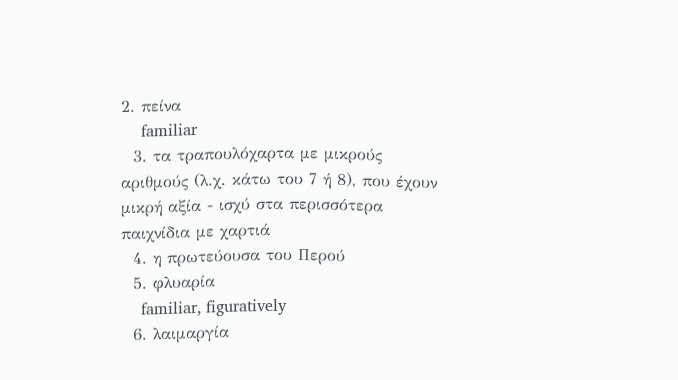2. πείνα
    familiar
  3. τα τραπουλόχαρτα με μικρούς αριθμούς (λ.χ. κάτω του 7 ή 8), που έχουν μικρή αξία - ισχύ στα περισσότερα παιχνίδια με χαρτιά
  4. η πρωτεύουσα του Περού
  5. φλυαρία
    familiar, figuratively
  6. λαιμαργία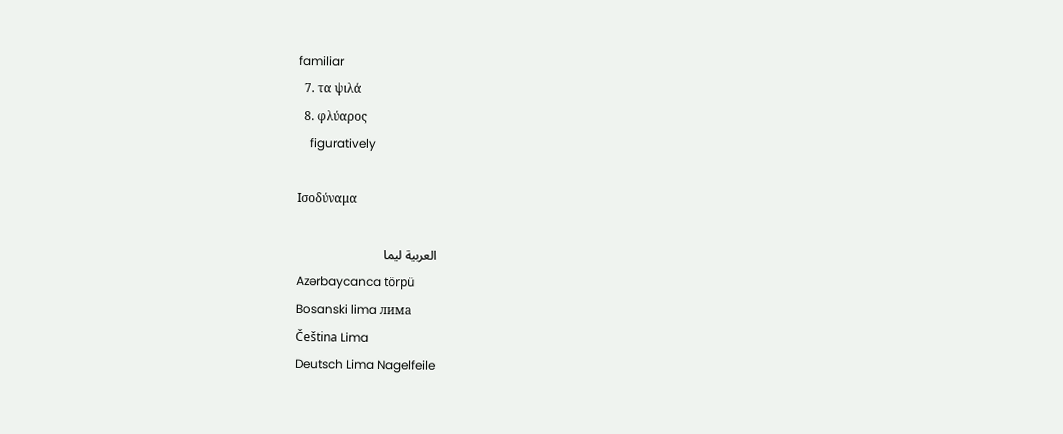familiar
  7. τα ψιλά
  8. φλύαρος
    figuratively

Ισοδύναμα

العربية ليما
Azərbaycanca törpü
Bosanski lima лима
Čeština Lima
Deutsch Lima Nagelfeile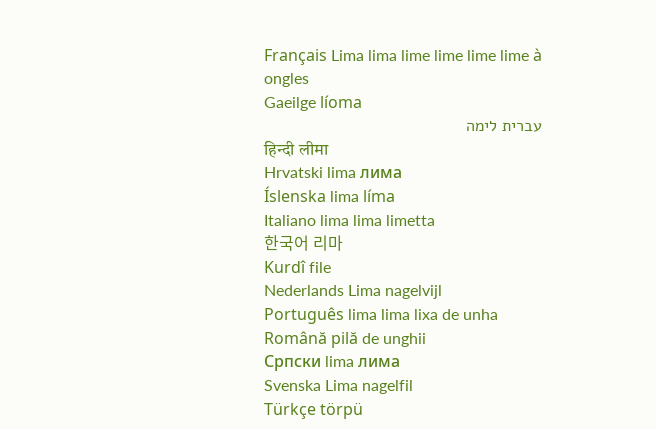Français Lima lima lime lime lime lime à ongles
Gaeilge líoma
עברית לימה
हिन्दी लीमा
Hrvatski lima лима
Íslenska lima líma
Italiano lima lima limetta
한국어 리마
Kurdî file
Nederlands Lima nagelvijl
Português lima lima lixa de unha
Română pilă de unghii
Српски lima лима
Svenska Lima nagelfil
Türkçe törpü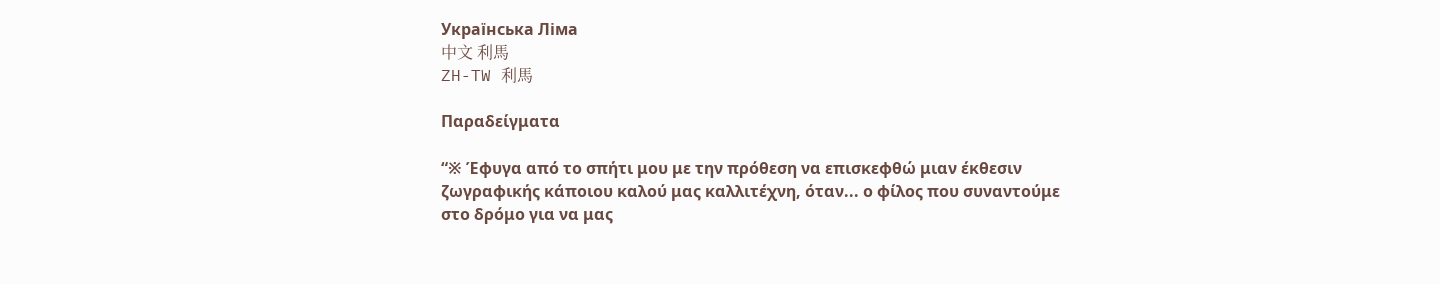Українська Ліма
中文 利馬
ZH-TW 利馬

Παραδείγματα

“※ Έφυγα από το σπήτι μου με την πρόθεση να επισκεφθώ μιαν έκθεσιν ζωγραφικής κάποιου καλού μας καλλιτέχνη, όταν... ο φίλος που συναντούμε στο δρόμο για να μας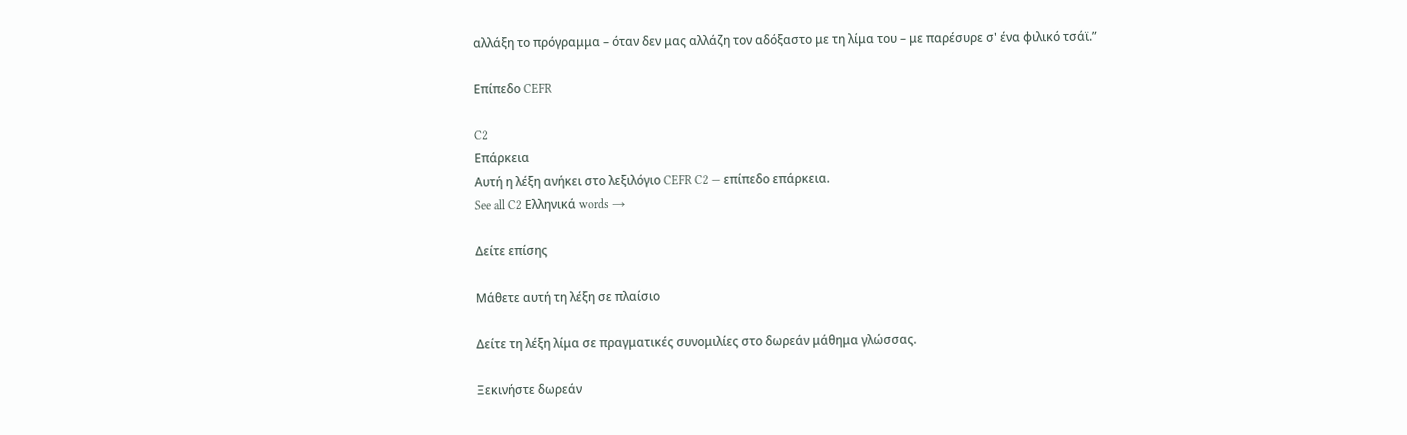αλλάξη το πρόγραμμα – όταν δεν μας αλλάζη τον αδόξαστο με τη λίμα του – με παρέσυρε σ' ένα φιλικό τσάϊ.”

Επίπεδο CEFR

C2
Επάρκεια
Αυτή η λέξη ανήκει στο λεξιλόγιο CEFR C2 — επίπεδο επάρκεια.
See all C2 Ελληνικά words →

Δείτε επίσης

Μάθετε αυτή τη λέξη σε πλαίσιο

Δείτε τη λέξη λίμα σε πραγματικές συνομιλίες στο δωρεάν μάθημα γλώσσας.

Ξεκινήστε δωρεάν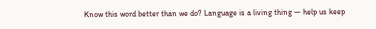Know this word better than we do? Language is a living thing — help us keep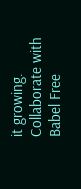it growing. Collaborate with Babel Free